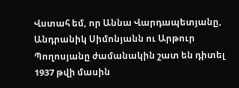Վստահ եմ, որ Աննա Վարդապետյանը, Անդրանիկ Սիմոնյանն ու Արթուր Պողոսյանը ժամանակին շատ են դիտել 1937 թվի մասին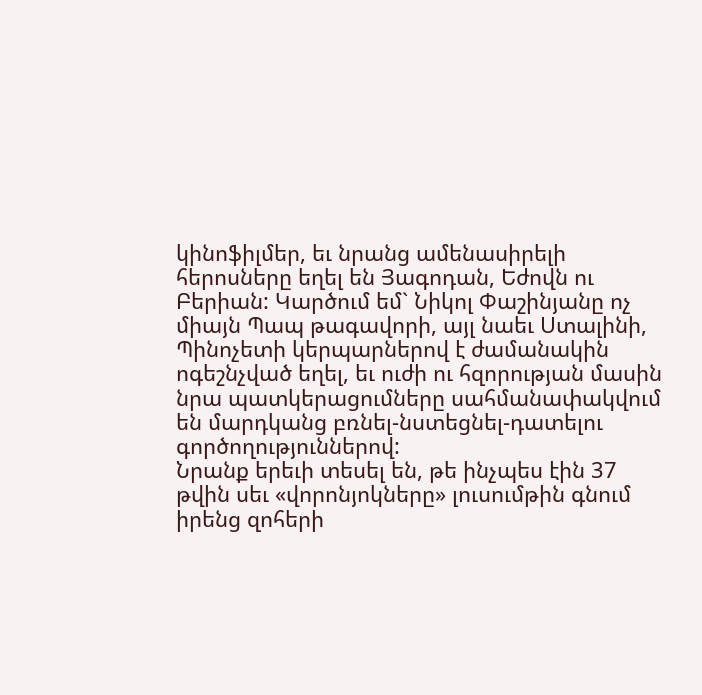կինոֆիլմեր, եւ նրանց ամենասիրելի հերոսները եղել են Յագոդան, Եժովն ու Բերիան: Կարծում եմ` Նիկոլ Փաշինյանը ոչ միայն Պապ թագավորի, այլ նաեւ Ստալինի, Պինոչետի կերպարներով է ժամանակին ոգեշնչված եղել, եւ ուժի ու հզորության մասին նրա պատկերացումները սահմանափակվում են մարդկանց բռնել-նստեցնել-դատելու գործողություններով:
Նրանք երեւի տեսել են, թե ինչպես էին 37 թվին սեւ «վորոնյոկները» լուսումթին գնում իրենց զոհերի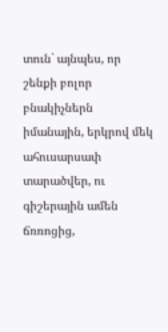տուն` այնպես, որ շենքի բոլոր բնակիչներն իմանային, երկրով մեկ ահուսարսափ տարածվեր, ու գիշերային ամեն ճռռոցից,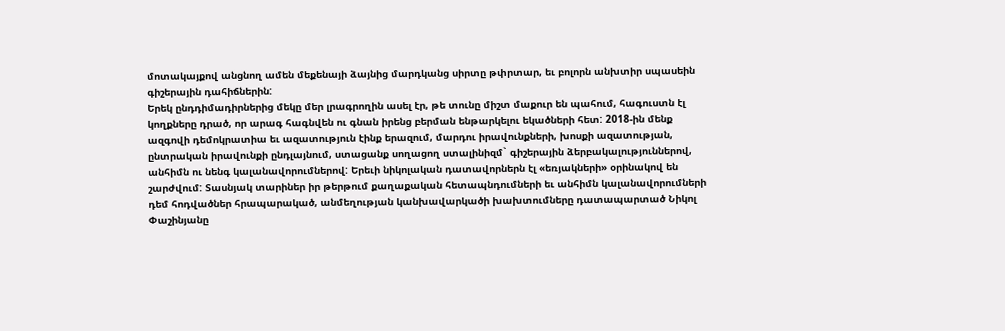մոտակայքով անցնող ամեն մեքենայի ձայնից մարդկանց սիրտը թփրտար, եւ բոլորն անխտիր սպասեին գիշերային դահիճներին:
Երեկ ընդդիմադիրներից մեկը մեր լրագրողին ասել էր, թե տունը միշտ մաքուր են պահում, հագուստն էլ կողքները դրած, որ արագ հագնվեն ու գնան իրենց բերման ենթարկելու եկածների հետ: 2018-ին մենք ազգովի դեմոկրատիա եւ ազատություն էինք երազում, մարդու իրավունքների, խոսքի ազատության, ընտրական իրավունքի ընդլայնում, ստացանք սողացող ստալինիզմ` գիշերային ձերբակալություններով, անհիմն ու նենգ կալանավորումներով: Երեւի նիկոլական դատավորներն էլ «եռյակների» օրինակով են շարժվում: Տասնյակ տարիներ իր թերթում քաղաքական հետապնդումների եւ անհիմն կալանավորումների դեմ հոդվածներ հրապարակած, անմեղության կանխավարկածի խախտումները դատապարտած Նիկոլ Փաշինյանը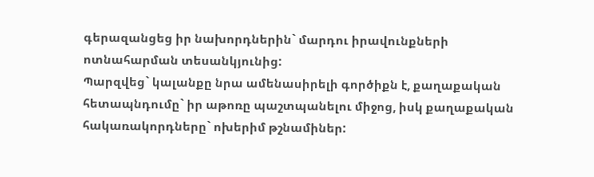գերազանցեց իր նախորդներին` մարդու իրավունքների ոտնահարման տեսանկյունից:
Պարզվեց` կալանքը նրա ամենասիրելի գործիքն է, քաղաքական հետապնդումը` իր աթոռը պաշտպանելու միջոց, իսկ քաղաքական հակառակորդները` ոխերիմ թշնամիներ: